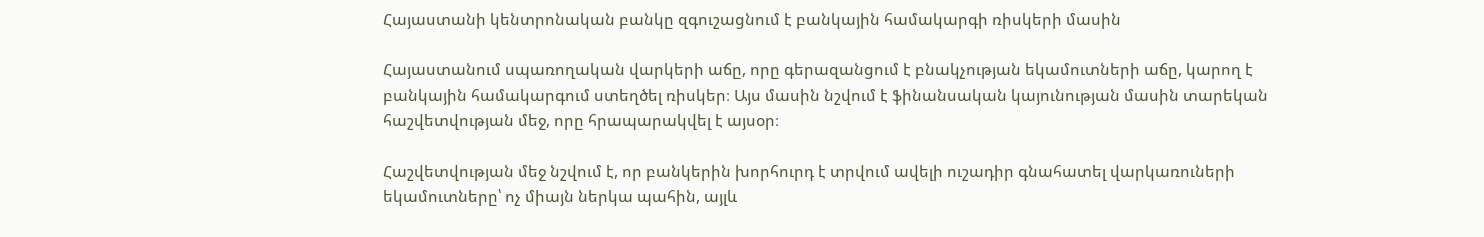Հայաստանի կենտրոնական բանկը զգուշացնում է բանկային համակարգի ռիսկերի մասին

Հայաստանում սպառողական վարկերի աճը, որը գերազանցում է բնակչության եկամուտների աճը, կարող է բանկային համակարգում ստեղծել ռիսկեր։ Այս մասին նշվում է ֆինանսական կայունության մասին տարեկան հաշվետվության մեջ, որը հրապարակվել է այսօր։

Հաշվետվության մեջ նշվում է, որ բանկերին խորհուրդ է տրվում ավելի ուշադիր գնահատել վարկառուների եկամուտները՝ ոչ միայն ներկա պահին, այլև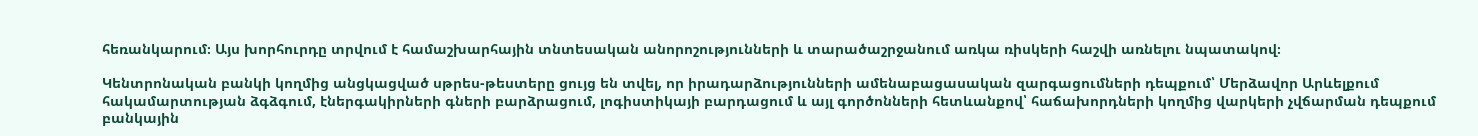հեռանկարում։ Այս խորհուրդը տրվում է համաշխարհային տնտեսական անորոշությունների և տարածաշրջանում առկա ռիսկերի հաշվի առնելու նպատակով։

Կենտրոնական բանկի կողմից անցկացված սթրես-թեստերը ցույց են տվել, որ իրադարձությունների ամենաբացասական զարգացումների դեպքում՝ Մերձավոր Արևելքում հակամարտության ձգձգում, էներգակիրների գների բարձրացում, լոգիստիկայի բարդացում և այլ գործոնների հետևանքով՝ հաճախորդների կողմից վարկերի չվճարման դեպքում բանկային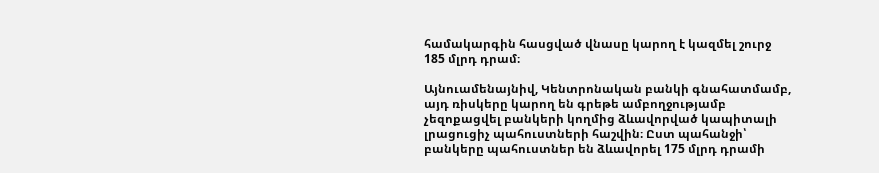համակարգին հասցված վնասը կարող է կազմել շուրջ 185 մլրդ դրամ։

Այնուամենայնիվ, Կենտրոնական բանկի գնահատմամբ, այդ ռիսկերը կարող են գրեթե ամբողջությամբ չեզոքացվել բանկերի կողմից ձևավորված կապիտալի լրացուցիչ պահուստների հաշվին։ Ըստ պահանջի՝ բանկերը պահուստներ են ձևավորել 175 մլրդ դրամի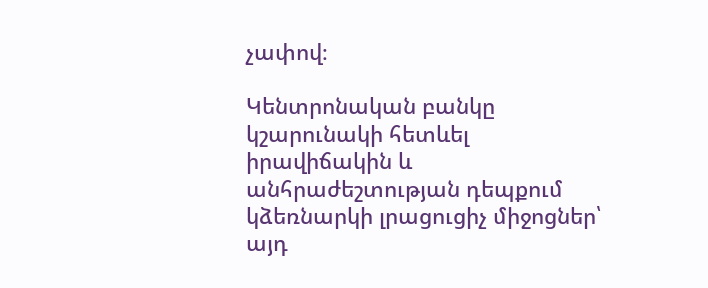չափով։

Կենտրոնական բանկը կշարունակի հետևել իրավիճակին և անհրաժեշտության դեպքում կձեռնարկի լրացուցիչ միջոցներ՝ այդ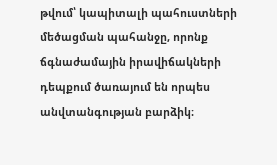թվում՝ կապիտալի պահուստների մեծացման պահանջը, որոնք ճգնաժամային իրավիճակների դեպքում ծառայում են որպես անվտանգության բարձիկ։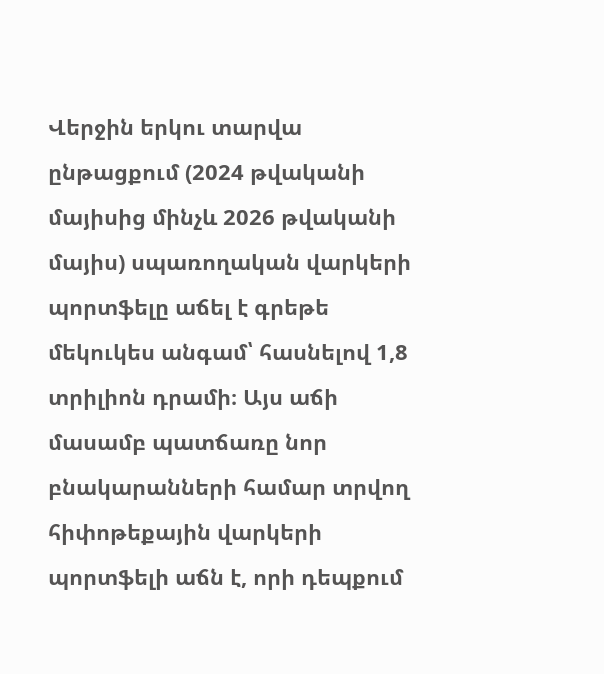Վերջին երկու տարվա ընթացքում (2024 թվականի մայիսից մինչև 2026 թվականի մայիս) սպառողական վարկերի պորտֆելը աճել է գրեթե մեկուկես անգամ՝ հասնելով 1,8 տրիլիոն դրամի։ Այս աճի մասամբ պատճառը նոր բնակարանների համար տրվող հիփոթեքային վարկերի պորտֆելի աճն է, որի դեպքում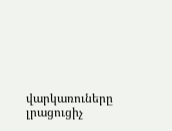վարկառուները լրացուցիչ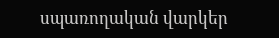սպառողական վարկեր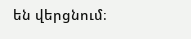են վերցնում։